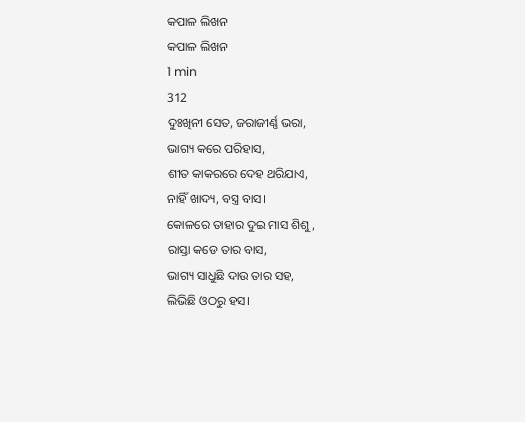କପାଳ ଲିଖନ
କପାଳ ଲିଖନ
1 min
312
ଦୁଃଖିନୀ ସେତ, ଜରାଜୀର୍ଣ୍ଣ ଭରା,
ଭାଗ୍ୟ କରେ ପରିହାସ,
ଶୀତ କାକରରେ ଦେହ ଥରିଯାଏ,
ନାହିଁ ଖାଦ୍ୟ, ବସ୍ତ୍ର ବାସ।
କୋଳରେ ତାହାର ଦୁଇ ମାସ ଶିଶୁ,
ରାସ୍ତା କଡେ ତାର ବାସ,
ଭାଗ୍ୟ ସାଧୁଛି ଦାଉ ତାର ସହ,
ଲିଭିଛି ଓଠରୁ ହସ।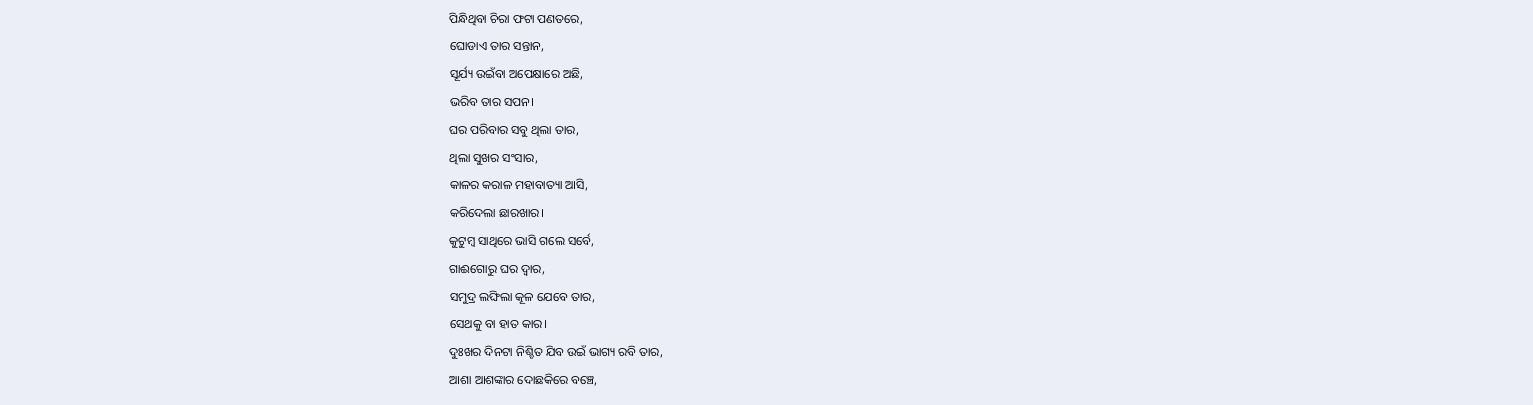ପିନ୍ଧିଥିବା ଚିରା ଫଟା ପଣତରେ,
ଘୋଡାଏ ତାର ସନ୍ତାନ,
ସୂର୍ଯ୍ୟ ଉଇଁବା ଅପେକ୍ଷାରେ ଅଛି,
ଭରିବ ତାର ସପନ।
ଘର ପରିବାର ସବୁ ଥିଲା ତାର,
ଥିଲା ସୁଖର ସଂସାର,
କାଳର କରାଳ ମହାବାତ୍ୟା ଆସି,
କରିଦେଲା ଛାରଖାର।
କୁଟୁମ୍ବ ସାଥିରେ ଭାସି ଗଲେ ସର୍ବେ,
ଗାଈଗୋରୁ ଘର ଦ୍ୱାର,
ସମୁଦ୍ର ଲଙ୍ଘିଲା କୂଳ ଯେବେ ତାର,
ସେଥକୁ ବା ହାତ କାର।
ଦୁଃଖର ଦିନଟା ନିଶ୍ଚିତ ଯିବ ଉଇଁ ଭାଗ୍ୟ ରବି ତାର,
ଆଶା ଆଶଙ୍କାର ଦୋଛକିରେ ବଞ୍ଚେ,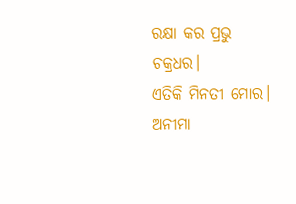ରକ୍ଷା କର ପ୍ରଭୁ ଚକ୍ରଧର।
ଏତିକି ମିନତୀ ମୋର।
ଅନୀମା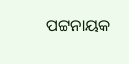ପଟ୍ଟନାୟକ